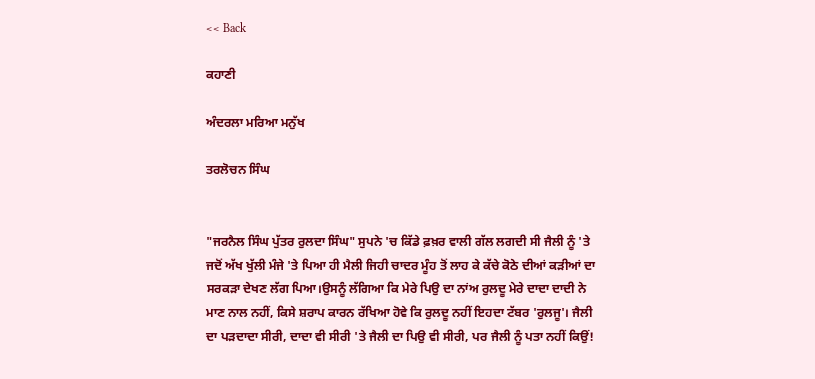<< Back

ਕਹਾਣੀ

ਅੰਦਰਲਾ ਮਰਿਆ ਮਨੁੱਖ

ਤਰਲੋਚਨ ਸਿੰਘ


"ਜਰਨੈਲ ਸਿੰਘ ਪੁੱਤਰ ਰੁਲਦਾ ਸਿੰਘ" ਸੁਪਨੇ 'ਚ ਕਿੱਡੇ ਫ਼ਖ਼ਰ ਵਾਲੀ ਗੱਲ ਲਗਦੀ ਸੀ ਜੈਲੀ ਨੂੰ 'ਤੇ ਜਦੋਂ ਅੱਖ ਖੁੱਲੀ ਮੰਜੇ 'ਤੇ ਪਿਆ ਹੀ ਮੈਲੀ ਜਿਹੀ ਚਾਦਰ ਮੂੰਹ ਤੋਂ ਲਾਹ ਕੇ ਕੱਚੇ ਕੋਠੇ ਦੀਆਂ ਕੜੀਆਂ ਦਾ ਸਰਕੜਾ ਦੇਖਣ ਲੱਗ ਪਿਆ।ਉਸਨੂੰ ਲੱਗਿਆ ਕਿ ਮੇਰੇ ਪਿਉ ਦਾ ਨਾਂਅ ਰੁਲਦੂ ਮੇਰੇ ਦਾਦਾ ਦਾਦੀ ਨੇ ਮਾਣ ਨਾਲ ਨਹੀਂ, ਕਿਸੇ ਸ਼ਰਾਪ ਕਾਰਨ ਰੱਖਿਆ ਹੋਵੇ ਕਿ ਰੁਲਦੂ ਨਹੀਂ ਇਹਦਾ ਟੱਬਰ 'ਰੁਲਜੂ'। ਜੈਲੀ ਦਾ ਪੜਦਾਦਾ ਸੀਰੀ, ਦਾਦਾ ਵੀ ਸੀਰੀ 'ਤੇ ਜੈਲੀ ਦਾ ਪਿਉ ਵੀ ਸੀਰੀ, ਪਰ ਜੈਲੀ ਨੂੰ ਪਤਾ ਨਹੀਂ ਕਿਉਂ!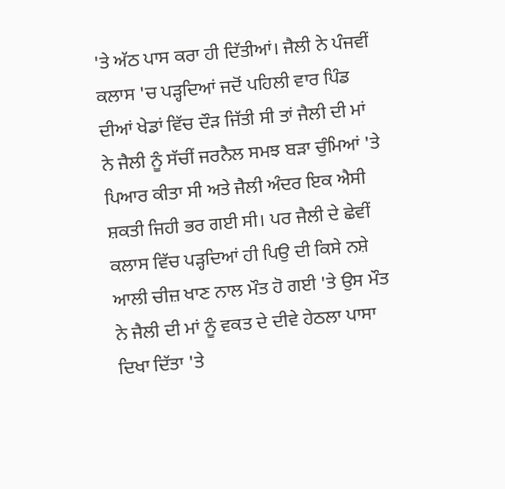'ਤੇ ਅੱਠ ਪਾਸ ਕਰਾ ਹੀ ਦਿੱਤੀਆਂ। ਜੈਲੀ ਨੇ ਪੰਜਵੀਂ ਕਲਾਸ 'ਚ ਪੜ੍ਹਦਿਆਂ ਜਦੋਂ ਪਹਿਲੀ ਵਾਰ ਪਿੰਡ ਦੀਆਂ ਖੇਡਾਂ ਵਿੱਚ ਦੌੜ ਜਿੱਤੀ ਸੀ ਤਾਂ ਜੈਲੀ ਦੀ ਮਾਂ ਨੇ ਜੈਲੀ ਨੂੰ ਸੱਚੀਂ ਜਰਨੈਲ ਸਮਝ ਬੜਾ ਚੁੰਮਿਆਂ 'ਤੇ ਪਿਆਰ ਕੀਤਾ ਸੀ ਅਤੇ ਜੈਲੀ ਅੰਦਰ ਇਕ ਐਸੀ ਸ਼ਕਤੀ ਜਿਹੀ ਭਰ ਗਈ ਸੀ। ਪਰ ਜੈਲੀ ਦੇ ਛੇਵੀਂ ਕਲਾਸ ਵਿੱਚ ਪੜ੍ਹਦਿਆਂ ਹੀ ਪਿਉ ਦੀ ਕਿਸੇ ਨਸ਼ੇ ਆਲੀ ਚੀਜ਼ ਖਾਣ ਨਾਲ ਮੌਤ ਹੋ ਗਈ 'ਤੇ ਉਸ ਮੌਤ ਨੇ ਜੈਲੀ ਦੀ ਮਾਂ ਨੂੰ ਵਕਤ ਦੇ ਦੀਵੇ ਹੇਠਲਾ ਪਾਸਾ ਦਿਖਾ ਦਿੱਤਾ 'ਤੇ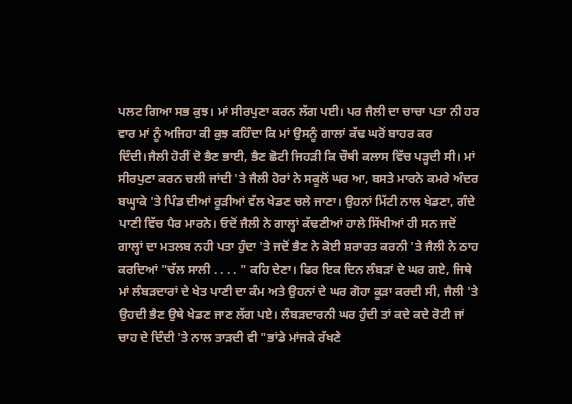ਪਲਟ ਗਿਆ ਸਭ ਕੁਝ। ਮਾਂ ਸੀਰਪੁਣਾ ਕਰਨ ਲੱਗ ਪਈ। ਪਰ ਜੈਲੀ ਦਾ ਚਾਚਾ ਪਤਾ ਨੀ ਹਰ ਵਾਰ ਮਾਂ ਨੂੰ ਅਜਿਹਾ ਕੀ ਕੁਝ ਕਹਿੰਦਾ ਕਿ ਮਾਂ ਉਸਨੂੰ ਗਾਲਾਂ ਕੱਢ ਘਰੋਂ ਬਾਹਰ ਕਰ ਦਿੰਦੀ।ਜੈਲੀ ਹੋਰੀਂ ਦੋ ਭੈਣ ਭਾਈ, ਭੈਣ ਛੋਟੀ ਜਿਹੜੀ ਕਿ ਚੌਥੀ ਕਲਾਸ ਵਿੱਚ ਪੜ੍ਹਦੀ ਸੀ। ਮਾਂ ਸੀਰਪੁਣਾ ਕਰਨ ਚਲੀ ਜਾਂਦੀ 'ਤੇ ਜੈਲੀ ਹੋਰਾਂ ਨੇ ਸਕੂਲੋਂ ਘਰ ਆ, ਬਸਤੇ ਮਾਰਨੇ ਕਮਰੇ ਅੰਦਰ ਬਘ੍ਹਾਕੇ 'ਤੇ ਪਿੰਡ ਦੀਆਂ ਰੂੜੀਆਂ ਵੱਲ ਖੇਡਣ ਚਲੇ ਜਾਣਾ। ਉਹਨਾਂ ਮਿੱਟੀ ਨਾਲ ਖੇਡਣਾ, ਗੰਦੇ ਪਾਣੀ ਵਿੱਚ ਪੈਰ ਮਾਰਨੇ। ਓਦੋਂ ਜੈਲੀ ਨੇ ਗਾਲ੍ਹਾਂ ਕੱਢਣੀਆਂ ਹਾਲੇ ਸਿੱਖੀਆਂ ਹੀ ਸਨ ਜਦੋਂ ਗਾਲ੍ਹਾਂ ਦਾ ਮਤਲਬ ਨਹੀ ਪਤਾ ਹੁੰਦਾ 'ਤੇ ਜਦੋਂ ਭੈਣ ਨੇ ਕੋਈ ਸ਼ਰਾਰਤ ਕਰਨੀ 'ਤੇ ਜੈਲੀ ਨੇ ਠਾਹ ਕਰਦਿਆਂ "ਚੱਲ ਸਾਲੀ . . . . " ਕਹਿ ਦੇਣਾ। ਫਿਰ ਇਕ ਦਿਨ ਲੰਬੜਾਂ ਦੇ ਘਰ ਗਏ, ਜਿਥੇ ਮਾਂ ਲੰਬੜਦਾਰਾਂ ਦੇ ਖੇਤ ਪਾਣੀ ਦਾ ਕੰਮ ਅਤੇ ਉਹਨਾਂ ਦੇ ਘਰ ਗੋਹਾ ਕੂੜਾ ਕਰਦੀ ਸੀ, ਜੈਲੀ 'ਤੇ ਉਹਦੀ ਭੈਣ ਉਥੇ ਖੇਡਣ ਜਾਣ ਲੱਗ ਪਏ। ਲੰਬੜਦਾਰਨੀ ਘਰ ਹੁੰਦੀ ਤਾਂ ਕਦੇ ਕਦੇ ਰੋਟੀ ਜਾਂ ਚਾਹ ਦੇ ਦਿੰਦੀ 'ਤੇ ਨਾਲ ਤਾੜਦੀ ਵੀ "ਭਾਂਡੇ ਮਾਂਜਕੇ ਰੱਖਣੇ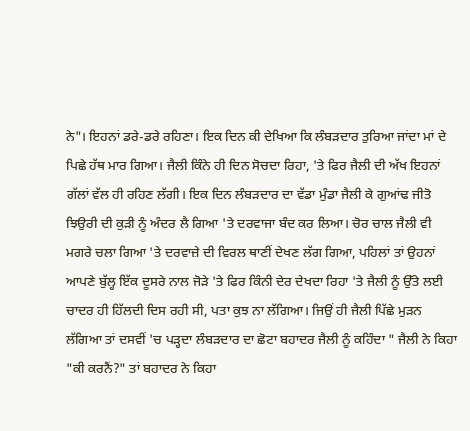ਨੇ"। ਇਹਨਾਂ ਡਰੇ-ਡਰੇ ਰਹਿਣਾ। ਇਕ ਦਿਨ ਕੀ ਦੇਖਿਆ ਕਿ ਲੰਬੜਦਾਰ ਤੁਰਿਆ ਜਾਂਦਾ ਮਾਂ ਦੇ ਪਿਛੇ ਹੱਥ ਮਾਰ ਗਿਆ। ਜੈਲੀ ਕਿੰਨੇ ਹੀ ਦਿਨ ਸੋਚਦਾ ਰਿਹਾ, 'ਤੇ ਫਿਰ ਜੈਲੀ ਦੀ ਅੱਖ ਇਹਨਾਂ ਗੱਲਾਂ ਵੱਲ ਹੀ ਰਹਿਣ ਲੱਗੀ। ਇਕ ਦਿਨ ਲੰਬੜਦਾਰ ਦਾ ਵੱਡਾ ਮੁੰਡਾ ਜੈਲੀ ਕੇ ਗੁਆਂਢ ਜੀਤੋ ਝਿਉਰੀ ਦੀ ਕੁੜੀ ਨੂੰ ਅੰਦਰ ਲੈ ਗਿਆ 'ਤੇ ਦਰਵਾਜਾ ਬੰਦ ਕਰ ਲਿਆ। ਚੋਰ ਚਾਲ ਜੈਲੀ ਵੀ ਮਗਰੇ ਚਲਾ ਗਿਆ 'ਤੇ ਦਰਵਾਜ਼ੇ ਦੀ ਵਿਰਲ ਥਾਣੀਂ ਦੇਖਣ ਲੱਗ ਗਿਆ, ਪਹਿਲਾਂ ਤਾਂ ਉਹਨਾਂ ਆਪਣੇ ਬੁੱਲ੍ਹ ਇੱਕ ਦੂਸਰੇ ਨਾਲ ਜੋੜੇ 'ਤੇ ਫਿਰ ਕਿੰਨੀ ਦੇਰ ਦੇਖਦਾ ਰਿਹਾ 'ਤੇ ਜੈਲੀ ਨੂੰ ਉੱਤੇ ਲਈ ਚਾਦਰ ਹੀ ਹਿੱਲਦੀ ਦਿਸ ਰਹੀ ਸੀ, ਪਤਾ ਕੁਝ ਨਾ ਲੱਗਿਆ। ਜਿਉਂ ਹੀ ਜੈਲੀ ਪਿੱਛੇ ਮੁੜਨ ਲੱਗਿਆ ਤਾਂ ਦਸਵੀਂ 'ਚ ਪੜ੍ਹਦਾ ਲੰਬੜਦਾਰ ਦਾ ਛੋਟਾ ਬਹਾਦਰ ਜੈਲੀ ਨੂੰ ਕਹਿੰਦਾ " ਜੈਲੀ ਨੇ ਕਿਹਾ "ਕੀ ਕਰਨੈਂ?" ਤਾਂ ਬਹਾਦਰ ਨੇ ਕਿਹਾ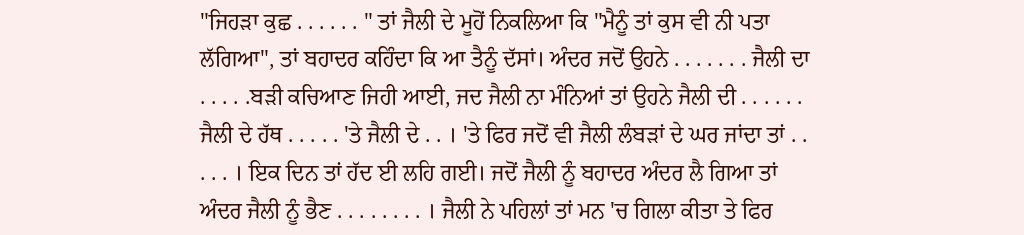"ਜਿਹੜਾ ਕੁਛ . . . . . . " ਤਾਂ ਜੈਲੀ ਦੇ ਮੂਹੋਂ ਨਿਕਲਿਆ ਕਿ "ਮੈਨੂੰ ਤਾਂ ਕੁਸ ਵੀ ਨੀ ਪਤਾ ਲੱਗਿਆ", ਤਾਂ ਬਹਾਦਰ ਕਹਿੰਦਾ ਕਿ ਆ ਤੈਨੂੰ ਦੱਸਾਂ। ਅੰਦਰ ਜਦੋਂ ਉਹਨੇ . . . . . . . ਜੈਲੀ ਦਾ . . . . .ਬੜੀ ਕਚਿਆਣ ਜਿਹੀ ਆਈ, ਜਦ ਜੈਲੀ ਨਾ ਮੰਨਿਆਂ ਤਾਂ ਉਹਨੇ ਜੈਲੀ ਦੀ . . . . . . ਜੈਲੀ ਦੇ ਹੱਥ . . . . . 'ਤੇ ਜੈਲੀ ਦੇ . . । 'ਤੇ ਫਿਰ ਜਦੋਂ ਵੀ ਜੈਲੀ ਲੰਬੜਾਂ ਦੇ ਘਰ ਜਾਂਦਾ ਤਾਂ . . . . . । ਇਕ ਦਿਨ ਤਾਂ ਹੱਦ ਈ ਲਹਿ ਗਈ। ਜਦੋਂ ਜੈਲੀ ਨੂੰ ਬਹਾਦਰ ਅੰਦਰ ਲੈ ਗਿਆ ਤਾਂ ਅੰਦਰ ਜੈਲੀ ਨੂੰ ਭੈਣ . . . . . . . . । ਜੈਲੀ ਨੇ ਪਹਿਲਾਂ ਤਾਂ ਮਨ 'ਚ ਗਿਲਾ ਕੀਤਾ ਤੇ ਫਿਰ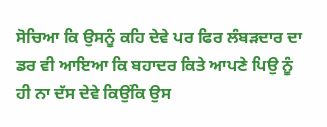ਸੋਚਿਆ ਕਿ ਉਸਨੂੰ ਕਹਿ ਦੇਵੇ ਪਰ ਫਿਰ ਲੰਬੜਦਾਰ ਦਾ ਡਰ ਵੀ ਆਇਆ ਕਿ ਬਹਾਦਰ ਕਿਤੇ ਆਪਣੇ ਪਿਉ ਨੂੰ ਹੀ ਨਾ ਦੱਸ ਦੇਵੇ ਕਿਉਂਕਿ ਉਸ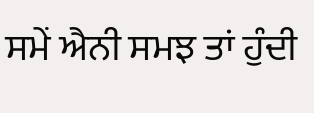ਸਮੇਂ ਐਨੀ ਸਮਝ ਤਾਂ ਹੁੰਦੀ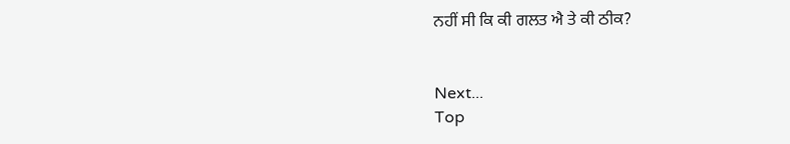ਨਹੀਂ ਸੀ ਕਿ ਕੀ ਗਲਤ ਐ ਤੇ ਕੀ ਠੀਕ?


Next...
Top